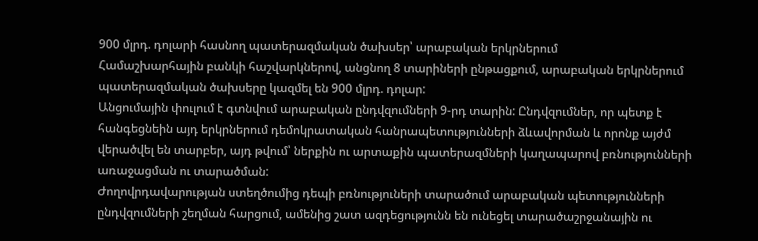900 մլրդ. դոլարի հասնող պատերազմական ծախսեր՝ արաբական երկրներում
Համաշխարհային բանկի հաշվարկներով, անցնող 8 տարիների ընթացքում, արաբական երկրներում պատերազմական ծախսերը կազմել են 900 մլրդ. դոլար:
Անցումային փուլում է գտնվում արաբական ընդվզումների 9-րդ տարին: Ընդվզումներ, որ պետք է հանգեցնեին այդ երկրներում դեմոկրատական հանրապետությունների ձևավորման և որոնք այժմ վերածվել են տարբեր, այդ թվում՝ ներքին ու արտաքին պատերազմների կաղապարով բռնությունների առաջացման ու տարածման:
Ժողովրդավարության ստեղծումից դեպի բռնություների տարածում արաբական պետությունների ընդվզումների շեղման հարցում, ամենից շատ ազդեցությունն են ունեցել տարածաշրջանային ու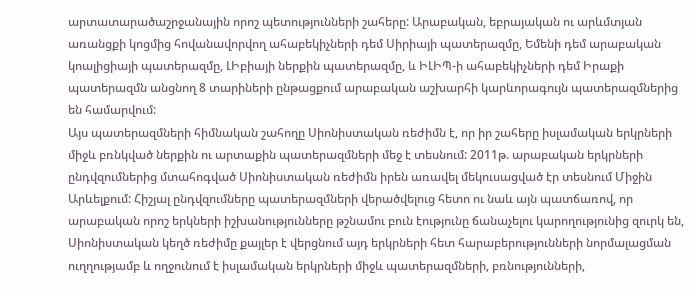արտատարածաշրջանային որոշ պետությունների շահերը: Արաբական, եբրայական ու արևմտյան առանցքի կոցմից հովանավորվող ահաբեկիչների դեմ Սիրիայի պատերազմը, Եմենի դեմ արաբական կոալիցիայի պատերազմը, ԼԻբիայի ներքին պատերազմը, և ԻԼԻՊ-ի ահաբեկիչների դեմ Իրաքի պատերազմն անցնող 8 տարիների ընթացքում արաբական աշխարհի կարևորագույն պատերազմներից են համարվում:
Այս պատերազմների հիմնական շահողը Սիոնիստական ռեժիմն է, որ իր շահերը իսլամական երկրների միջև բռնկված ներքին ու արտաքին պատերազմների մեջ է տեսնում: 2011թ. արաբական երկրների ընդվզումներից մտահոգված Սիոնիստական ռեժիմն իրեն առավել մեկուսացված էր տեսնում Միջին Արևելքում: Հիշյալ ընդվզումները պատերազմների վերածվելուց հետո ու նաև այն պատճառով, որ արաբական որոշ երկների իշխանությունները թշնամու բուն էությունը ճանաչելու կարողությունից զուրկ են, Սիոնիստական կեղծ ռեժիմը քայլեր է վերցնում այդ երկրների հետ հարաբերությունների նորմալացման ուղղությամբ և ողջունում է իսլամական երկրների միջև պատերազմների, բռնությունների,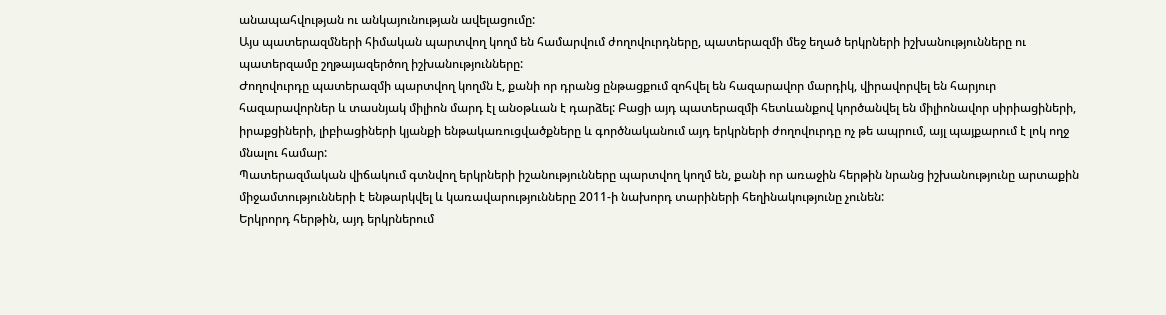անապահվության ու անկայունության ավելացումը:
Այս պատերազմների հիմական պարտվող կողմ են համարվում ժողովուրդները, պատերազմի մեջ եղած երկրների իշխանությունները ու պատերզամը շղթայազերծող իշխանությունները:
Ժողովուրդը պատերազմի պարտվող կողմն է, քանի որ դրանց ընթացքում զոհվել են հազարավոր մարդիկ, վիրավորվել են հարյուր հազարավորներ և տասնյակ միլիոն մարդ էլ անօթևան է դարձել: Բացի այդ պատերազմի հետևանքով կործանվել են միլիոնավոր սիրիացիների, իրաքցիների, լիբիացիների կյանքի ենթակառուցվածքները և գործնականում այդ երկրների ժողովուրդը ոչ թե ապրում, այլ պայքարում է լոկ ողջ մնալու համար:
Պատերազմական վիճակում գտնվող երկրների իշանությունները պարտվող կողմ են, քանի որ առաջին հերթին նրանց իշխանությունը արտաքին միջամտությունների է ենթարկվել և կառավարությունները 2011-ի նախորդ տարիների հեղինակությունը չունեն:
Երկրորդ հերթին, այդ երկրներում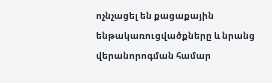ոչնչացել են քացաքային ենթակառուցվածքները և նրանց վերանորոգման համար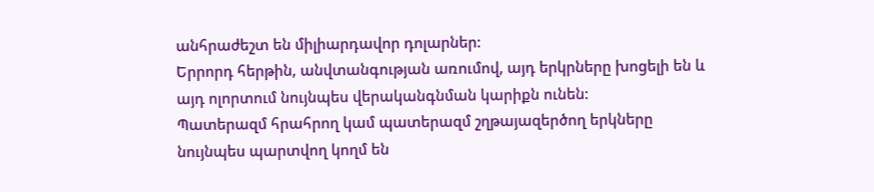անհրաժեշտ են միլիարդավոր դոլարներ:
Երրորդ հերթին, անվտանգության առումով, այդ երկրները խոցելի են և այդ ոլորտում նույնպես վերականգնման կարիքն ունեն:
Պատերազմ հրահրող կամ պատերազմ շղթայազերծող երկները նույնպես պարտվող կողմ են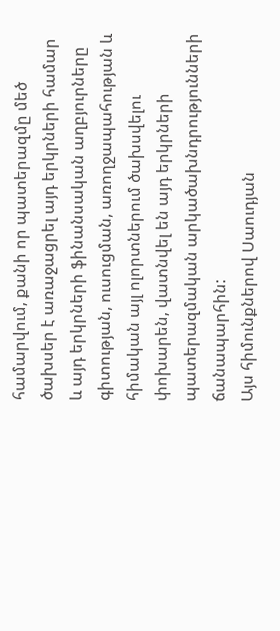համարվում, քանի որ պատերազմը մեծ ծախսեր է առաջացրել այդ երկրների համար և այդ երկրների ֆինանսական աղբյուրները գիտության, ուսուցման, առողջապահության և հիմական այլ ոլորտներում ծախսվելու փոխարեն, վատնվել են այդ երկրների պատերազմական արկածախնդրությունների ճանապարհին:
Այս հիմունքներով Սաուդյան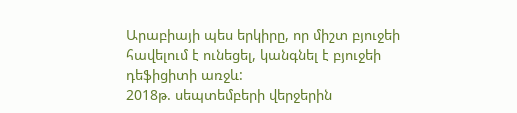Արաբիայի պես երկիրը, որ միշտ բյուջեի հավելում է ունեցել, կանգնել է բյուջեի դեֆիցիտի առջև:
2018թ. սեպտեմբերի վերջերին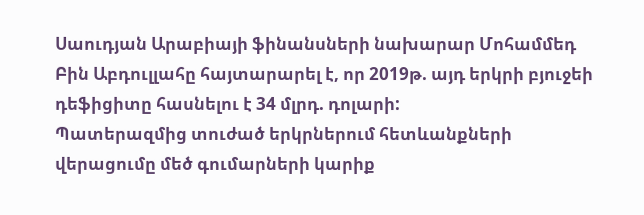Սաուդյան Արաբիայի ֆինանսների նախարար Մոհամմեդ Բին Աբդուլլահը հայտարարել է, որ 2019թ. այդ երկրի բյուջեի դեֆիցիտը հասնելու է 34 մլրդ. դոլարի:
Պատերազմից տուժած երկրներում հետևանքների վերացումը մեծ գումարների կարիք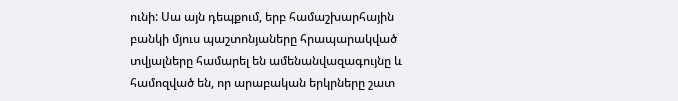ունի: Սա այն դեպքում, երբ համաշխարհային բանկի մյուս պաշտոնյաները հրապարակված տվյալները համարել են ամենանվազագույնը և համոզված են, որ արաբական երկրները շատ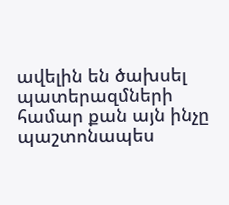ավելին են ծախսել պատերազմների համար քան այն ինչը պաշտոնապես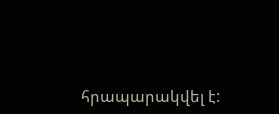հրապարակվել է: